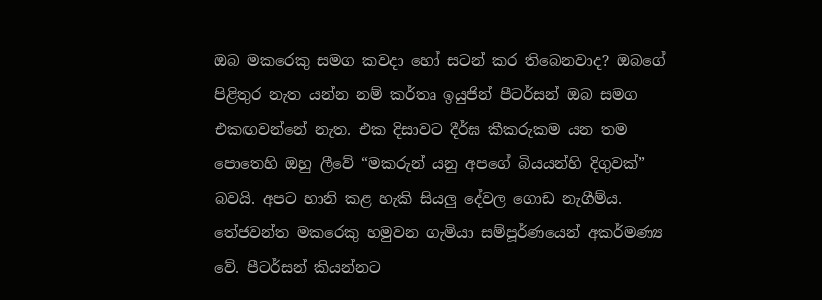ඔබ මකරෙකු සමග කවදා හෝ සටන් කර තිබෙනවාද? ඔබගේ පිළිතුර නැත යන්න නම් කර්තෘ ඉයුජින් පීටර්සන් ඔබ සමග එකඟවන්නේ නැත. එක දිසාවට දීර්ඝ කීකරුකම යන තම පොතෙහි ඔහු ලීවේ “මකරුන් යනු අපගේ බියයන්හි දිගුවක්” බවයි. අපට හානි කළ හැකි සියලු දේවල ගොඩ නැගීම්ය. තේජවන්ත මකරෙකු හමුවන ගැමියා සම්පූර්ණයෙන් අකර්මණ්‍ය වේ. පීටර්සන් කියන්නට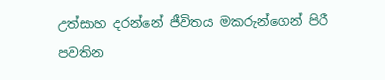උත්සාහ දරන්නේ ජීවිතය මකරුන්ගෙන් පිරී පවතින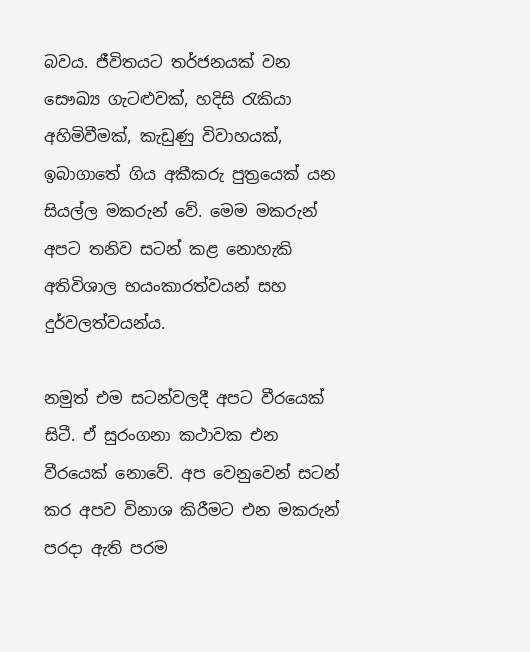බවය. ජීවිතයට තර්ජනයක් වන සෞඛ්‍ය ගැටළුවක්, හදිසි රැකියා අහිමිවීමක්, කැඩුණු විවාහයක්, ඉබාගාතේ ගිය අකීකරු පුත්‍රයෙක් යන සියල්ල මකරුන් වේ. මෙම මකරුන් අපට තනිව සටන් කළ නොහැකි අතිවිශාල භයංකාරත්වයන් සහ දුර්වලත්වයන්ය.

නමුත් එම සටන්වලදී අපට වීරයෙක් සිටී. ඒ සුරංගනා කථාවක එන වීරයෙක් නොවේ. අප වෙනුවෙන් සටන් කර අපව විනාශ කිරීමට එන මකරුන් පරදා ඇති පරම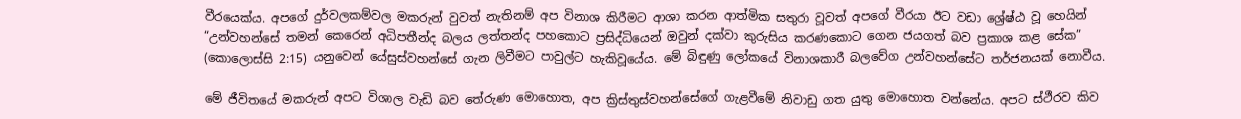වීරයෙක්ය. අපගේ දුර්වලකම්වල මකරුන් වුවත් නැතිනම් අප විනාශ කිරීමට ආශා කරන ආත්මික සතුරා වූවත් අපගේ වීරයා ඊට වඩා ශ්‍රේෂ්ඨ වූ හෙයින්
“උන්වහන්සේ තමන් කෙරෙන් අධිපතීන්ද බලය ලත්තන්ද පහකොට ප්‍රසිද්ධියෙන් ඔවුන් දක්වා කුරුසිය කරණකොට ගෙන ජයගත් බව ප්‍රකාශ කළ සේක” (කොලොස්සි 2:15) යනුවෙන් යේසුස්වහන්සේ ගැන ලිවීමට පාවුල්ට හැකිවූයේය. මේ බිඳුණු ලෝකයේ විනාශකාරී බලවේග උන්වහන්සේට තර්ජනයක් නොවීය.

මේ ජීවිතයේ මකරුන් අපට විශාල වැඩි බව තේරුණ මොහොත, අප ක්‍රිස්තුස්වහන්සේගේ ගැළවීමේ නිවාඩු ගත යුතු මොහොත වන්නේය. අපට ස්ථීරව කිව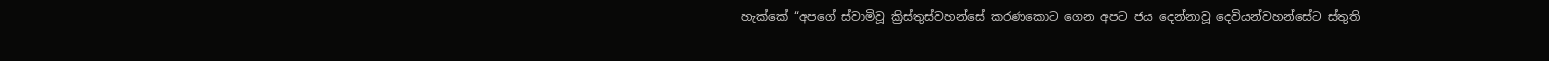හැක්කේ “අපගේ ස්වාමිවූ ක්‍රිස්තුස්වහන්සේ කරණකොට ගෙන අපට ජය දෙන්නාවූ දෙවියන්වහන්සේට ස්තුති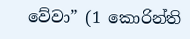වේවා” (1 කොරින්ති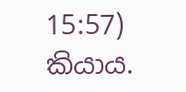15:57) කියාය.